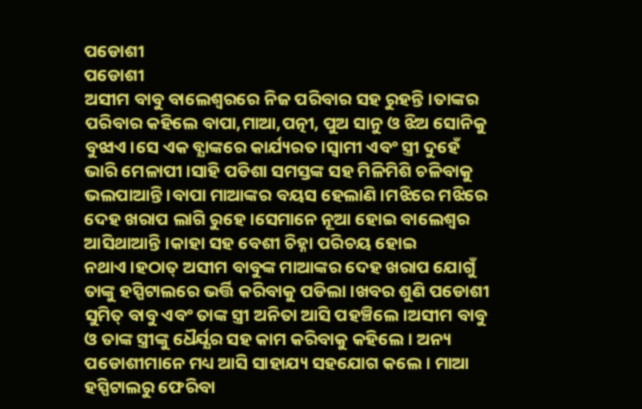ପଡୋଶୀ
ପଡୋଶୀ
ଅସୀମ ବାବୁ ବାଲେଶ୍ବରରେ ନିଜ ପରିବାର ସହ ରୁହନ୍ତି।ତାଙ୍କର ପରିବାର କହିଲେ ବାପା,ମାଆ,ପତ୍ନୀ, ପୁଅ ସାନୁ ଓ ଝିଅ ସୋନିକୁ ବୁଝାଏ।ସେ ଏକ ବ୍ଯାଙ୍କରେ କାର୍ଯ୍ୟରତ।ସ୍ବାମୀ ଏବଂ ସ୍ତ୍ରୀ ଦୁହେଁ ଭାରି ମେଳାପୀ।ସାହି ପଡିଶା ସମସ୍ତଙ୍କ ସହ ମିଳିମିଶି ଚଳିବାକୁ ଭଲପାଆନ୍ତି ।ବାପା ମାଆଙ୍କର ବୟସ ହେଲାଣି।ମଝିରେ ମଝିରେ ଦେହ ଖରାପ ଲାଗି ରୁହେ।ସେମାନେ ନୂଆ ହୋଇ ବାଲେଶ୍ବର ଆସିଥାଆନ୍ତି।କାହା ସହ ବେଶୀ ଚିହ୍ନା ପରିଚୟ ହୋଇ ନଥାଏ।ହଠାତ୍ ଅସୀମ ବାବୁଙ୍କ ମାଆଙ୍କର ଦେହ ଖରାପ ଯୋଗୁଁ ତାଙ୍କୁ ହସ୍ପିଟାଲରେ ଭର୍ତ୍ତି କରିବାକୁ ପଡିଲା।ଖବର ଶୁଣି ପଡୋଶୀ ସୁମିତ୍ ବାବୁ ଏବଂ ତାଙ୍କ ସ୍ତ୍ରୀ ଅନିତା ଆସି ପହଞ୍ଚିଲେ।ଅସୀମ ବାବୁ ଓ ତାଙ୍କ ସ୍ତ୍ରୀଙ୍କୁ ଧୈର୍ଯ୍ଯର ସହ କାମ କରିବାକୁ କହିଲେ। ଅନ୍ୟ ପଡୋଶୀମାନେ ମଧ୍ୟ ଆସି ସାହାଯ୍ୟ ସହଯୋଗ କଲେ। ମାଆ ହସ୍ପିଟାଲରୁ ଫେରିବା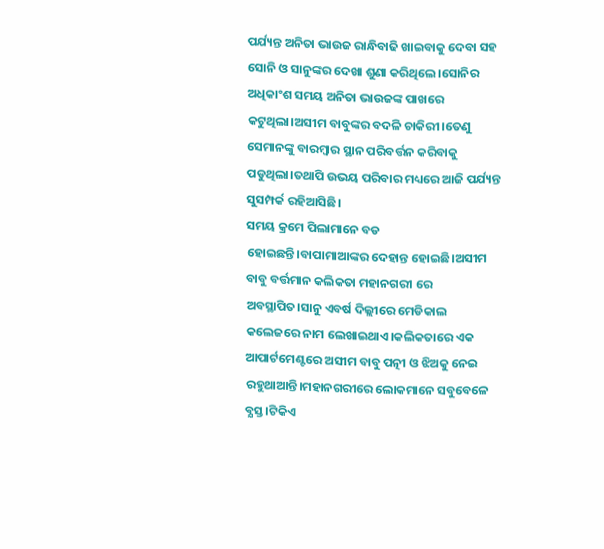ପର୍ଯ୍ୟନ୍ତ ଅନିତା ଭାଉଜ ରାନ୍ଧିବାଢି ଖାଇବାକୁ ଦେବା ସହ ସୋନି ଓ ସାନୁଙ୍କର ଦେଖା ଶୁଣା କରିଥିଲେ।ସୋନିର ଅଧିକାଂଶ ସମୟ ଅନିତା ଭାଉଜଙ୍କ ପାଖରେ କଟୁଥିଲା।ଅସୀମ ବାବୁଙ୍କର ବଦଳି ଚାକିରୀ।ତେଣୁ ସେମାନଙ୍କୁ ବାରମ୍ବାର ସ୍ଥାନ ପରିବର୍ତ୍ତନ କରିବାକୁ ପଡୁଥିଲା।ତଥାପି ଉଭୟ ପରିବାର ମଧ୍ୟରେ ଆଜି ପର୍ଯ୍ୟନ୍ତ ସୁସମ୍ପର୍କ ରହିଆସିଛି।
ସମୟ କ୍ରମେ ପିଲାମାନେ ବଡ ହୋଇଛନ୍ତି।ବାପାମାଆଙ୍କର ଦେହାନ୍ତ ହୋଇଛି।ଅସୀମ ବାବୁ ବର୍ତ୍ତମାନ କଲିକତା ମହାନଗରୀ ରେ ଅବସ୍ଥାପିତ।ସାନୁ ଏବର୍ଷ ଦିଲ୍ଲୀରେ ମେଡିକାଲ କଲେଜରେ ନାମ ଲେଖାଇଥାଏ।କଲିକତାରେ ଏକ ଆପାର୍ଟମେଣ୍ଟରେ ଅସୀମ ବାବୁ ପତ୍ନୀ ଓ ଝିଅକୁ ନେଇ ରହୁଥାଆନ୍ତି।ମହାନଗରୀରେ ଲୋକମାନେ ସବୁବେଳେ ବ୍ଯସ୍ତ।ଟିକିଏ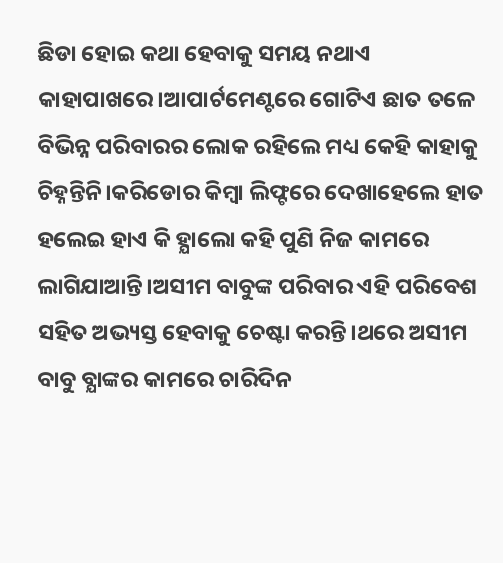ଛିଡା ହୋଇ କଥା ହେବାକୁ ସମୟ ନଥାଏ କାହାପାଖରେ।ଆପାର୍ଟମେଣ୍ଟରେ ଗୋଟିଏ ଛାତ ତଳେ ବିଭିନ୍ନ ପରିବାରର ଲୋକ ରହିଲେ ମଧ୍ୟ କେହି କାହାକୁ ଚିହ୍ନନ୍ତିନି।କରିଡୋର କିମ୍ବା ଲିଫ୍ଟରେ ଦେଖାହେଲେ ହାତ ହଲେଇ ହାଏ କି ହ୍ଯାଲୋ କହି ପୁଣି ନିଜ କାମରେ ଲାଗିଯାଆନ୍ତି।ଅସୀମ ବାବୁଙ୍କ ପରିବାର ଏହି ପରିବେଶ ସହିତ ଅଭ୍ୟସ୍ତ ହେବାକୁ ଚେଷ୍ଟା କରନ୍ତି।ଥରେ ଅସୀମ ବାବୁ ବ୍ଯାଙ୍କର କାମରେ ଚାରିଦିନ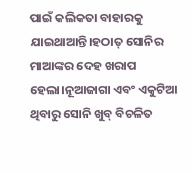ପାଇଁ କଲିକତା ବାହାରକୁ ଯାଇଥାଆନ୍ତି।ହଠାତ୍ ସୋନିର ମାଆଙ୍କର ଦେହ ଖରାପ ହେଲା।ନୂଆଜାଗା ଏବଂ ଏକୁଟିଆ ଥିବାରୁ ସୋନି ଖୁବ୍ ବିଚଳିତ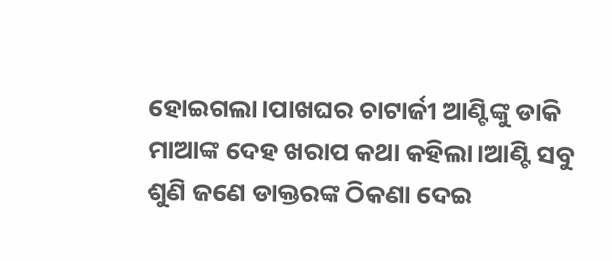ହୋଇଗଲା।ପାଖଘର ଚାଟାର୍ଜୀ ଆଣ୍ଟିଙ୍କୁ ଡାକି ମାଆଙ୍କ ଦେହ ଖରାପ କଥା କହିଲା।ଆଣ୍ଟି ସବୁ ଶୁଣି ଜଣେ ଡାକ୍ତରଙ୍କ ଠିକଣା ଦେଇ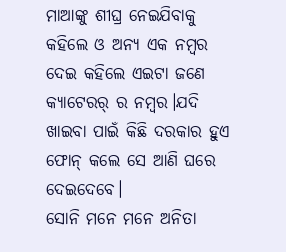ମାଆଙ୍କୁ ଶୀଘ୍ର ନେଇଯିବାକୁ କହିଲେ ଓ ଅନ୍ୟ ଏକ ନମ୍ବର ଦେଇ କହିଲେ ଏଇଟା ଜଣେ କ୍ଯାଟେରର୍ ର ନମ୍ବର।ଯଦି ଖାଇବା ପାଇଁ କିଛି ଦରକାର ହୁଏ ଫୋନ୍ କଲେ ସେ ଆଣି ଘରେ ଦେଇଦେବେ।
ସୋନି ମନେ ମନେ ଅନିତା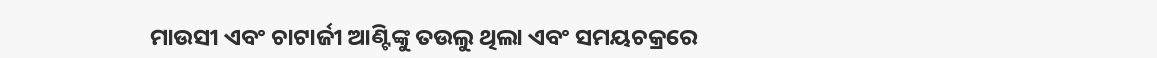ମାଉସୀ ଏବଂ ଚାଟାର୍ଜୀ ଆଣ୍ଟିଙ୍କୁ ତଉଲୁ ଥିଲା ଏବଂ ସମୟଚକ୍ରରେ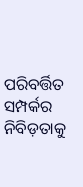ପରିବର୍ତ୍ତିତ ସମ୍ପର୍କର ନିବିଡ଼ତାକୁ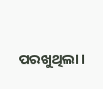ପରଖୁଥିଲା।